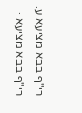רי"ף בבא מציעא ע.
רי"ף בבא מציעא ·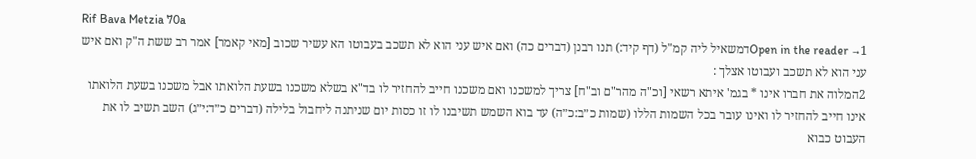Rif Bava Metzia 70a
Open in the reader →1דמשאיל ליה קמ"ל (דף קיד:) תנו רבנן (דברים כה) ואם איש עני הוא לא תשכב בעבוטו הא עשיר שכוב [מאי קאמר] אמר רב ששת ה"ק ואם איש עני הוא לא תשכב ועבוטו אצלך :
2המלוה את חברו אינו * בגמ' איתא רשאי [וכ"ה מהר"ם וב"ח] צריך למשכנו ואם משכנו חייב להחזיר לו בד"א בשלא משכנו בשעת הלואתו אבל משכנו בשעת הלואתו אינו חייב להחזיר לו ואינו עובר בכל השמות הללו (שמות כ״ב:כ״ה) עד בוא השמש תשיבנו לו זו כסות יום שניתנה ליחבול בלילה (דברים כ״ד:י״ג) השב תשיב לו את העבוט כבוא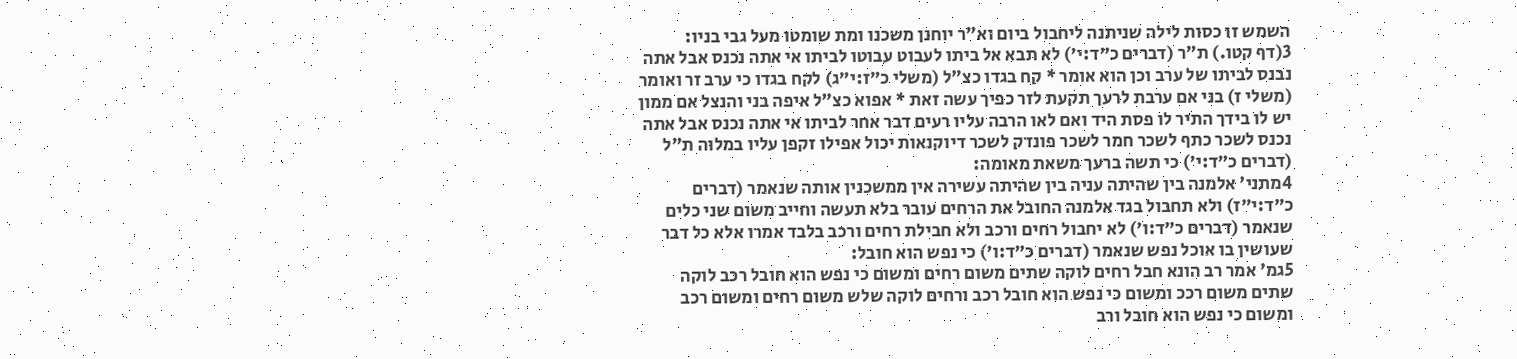השמש זו כסות לילה שניתנה ליחבול ביום וא"ר יוחנן משכנו ומת שומטו מעל גבי בניו:
3(דף קטו.) ת"ר (דברים כ״ד:י׳) לא תבא אל ביתו לעבוט עבוטו לביתו אי אתה נכנס אבל אתה נבנס לביתו של ערב וכן הוא אומר * קח בגדו כצ"ל (משלי כ״ז:י״ג) לקח בגדו כי ערב זר ואומר (משלי ז) בני אם ערבת לרעך תקעת לזר כפיך עשה זאת * אפוא כצ"ל איפה בני והנצל אם ממון יש לו בידך התיר לו פסת היד ואם לאו הרבה עליו רעים דבר אחר לביתו אי אתה נכנס אבל אתה נכנס לשכר כתף לשכר חמר לשכר פונדק לשכר דיוקנאות יכול אפילו זקפן עליו במלוה ת"ל (דברים כ״ד:י׳) כי תשה ברעך משאת מאומה:
4מתני' אלמנה בין שהיתה עניה בין שהיתה עשירה אין ממשכנין אותה שנאמר (דברים כ״ד:י״ז) ולא תחבול בגד אלמנה החובל את הרחים עובר בלא תעשה וחייב משום שני כלים שנאמר (דברים כ״ד:ו׳) לא יחבול רחים ורכב ולא חבילת רחים ורכב בלבד אמרו אלא כל דבר שעושין בו אוכל נפש שנאמר (דברים כ״ד:ו׳) כי נפש הוא חובל:
5גמ' אמר רב הונא חבל רחים לוקה שתים משום רחים ומשום כי נפש הוא חובל רכב לוקה שתים משום רככ ומשום כי נפש הוא חובל רכב ורחים לוקה שלש משום רחים ומשום רכב ומשום כי נפש הוא חובל ורב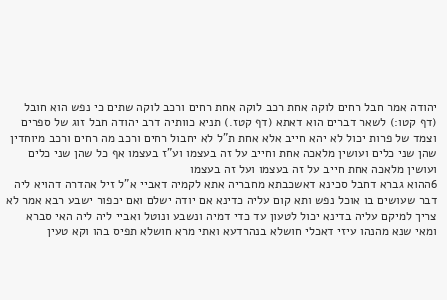יהודה אמר חבל רחים לוקה אחת רכב לוקה אחת רחים ורכב לוקה שתים כי נפש הוא חובל (דף קטו:) לשאר דברים הוא דאתא (דף קטז.) תניא כוותיה דרב יהודה חבל זוג של ספרים וצמד של פרות יכול לא יהא חייב אלא אחת ת"ל לא יחבול רחים ורכב מה רחים ורכב מיוחדין שהן שני כלים ועושין מלאכה אחת וחייב על זה בעצמו וע"ז בעצמו אף כל שהן שני כלים ועושין מלאכה אחת חייב על זה בעצמו ועל זה בעצמו
6ההוא גברא דחבל סכינא דאשכבתא מחבריה אתא לקמיה דאביי א"ל זיל אהדרה דהויא ליה דבר שעושים בו אוכל נפש ותא קום עליה כדינא אם יודה ישלם ואם יכפור ישבע רבא אמר לא צריך למיקם עליה בדינא יכול לטעון עד כדי דמיה ונשבע ונוטל ואביי ליה ליה האי סברא ומאי שנא מהנהו עיזי דאכלי חושלא בנהרדעא ואתי מרא חושלא תפיס בהו וקא טעין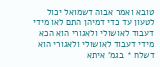טובא ואמר אבוה דשמואל יכול לטעון עד כדי דמיהן התם לאו מידי דעבוד לאושולי ולאגורי הוא הכא מידי דעבוד לאושולי ולאגורי הוא דשלח * בגמ' איתא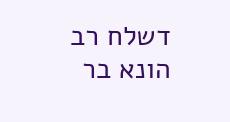דשלח רב הונא בר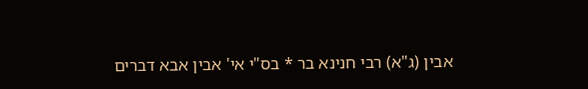אבין (ג"א) רבי חנינא בר * בס"י אי' אבין אבא דברים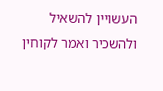העשויין להשאיל ולהשכיר ואמר לקוחין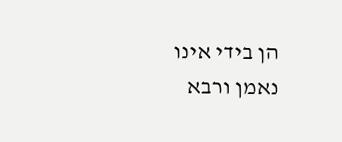הן בידי אינו נאמן ורבא